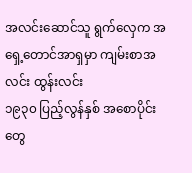အလင်းဆောင်သူ ရွက်လှေက အရှေ့တောင်အာရှမှာ ကျမ်းစာအလင်း ထွန်းလင်း
၁၉၃၀ ပြည့်လွန်နှစ် အစောပိုင်းတွေ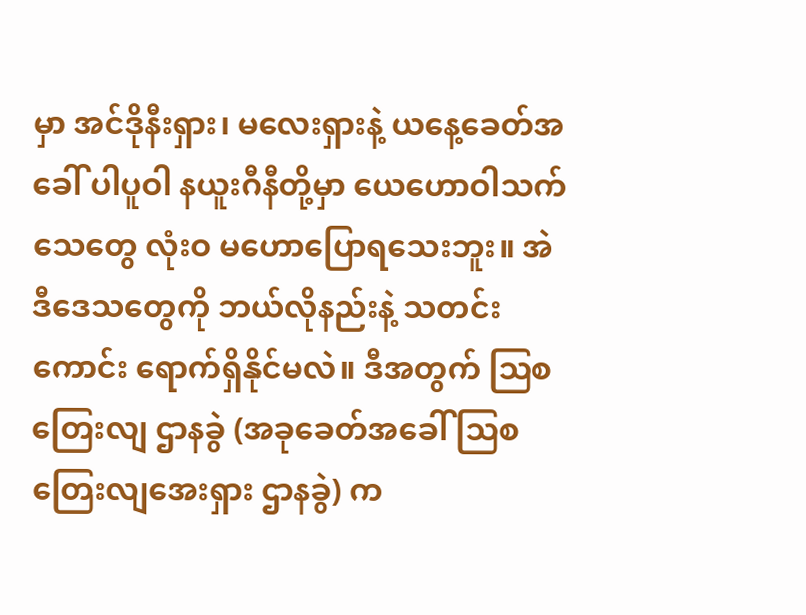မှာ အင်ဒိုနီးရှား၊ မလေးရှားနဲ့ ယနေ့ခေတ်အခေါ် ပါပူဝါ နယူးဂီနီတို့မှာ ယေဟောဝါသက်သေတွေ လုံးဝ မဟောပြောရသေးဘူး။ အဲဒီဒေသတွေကို ဘယ်လိုနည်းနဲ့ သတင်းကောင်း ရောက်ရှိနိုင်မလဲ။ ဒီအတွက် ဩစတြေးလျ ဌာနခွဲ (အခုခေတ်အခေါ် ဩစတြေးလျအေးရှား ဌာနခွဲ) က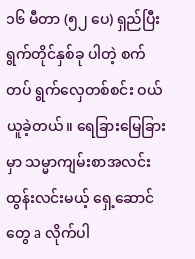၁၆ မီတာ (၅၂ ပေ) ရှည်ပြီး ရွက်တိုင်နှစ်ခု ပါတဲ့ စက်တပ် ရွက်လှေတစ်စင်း ဝယ်ယူခဲ့တယ်။ ရေခြားမြေခြားမှာ သမ္မာကျမ်းစာအလင်း ထွန်းလင်းမယ့် ရှေ့ဆောင်တွေ a လိုက်ပါ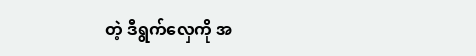တဲ့ ဒီရွက်လှေကို အ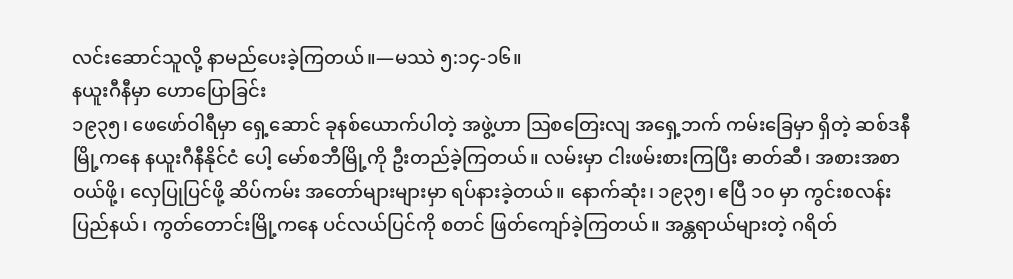လင်းဆောင်သူလို့ နာမည်ပေးခဲ့ကြတယ်။—မဿဲ ၅:၁၄-၁၆။
နယူးဂီနီမှာ ဟောပြောခြင်း
၁၉၃၅၊ ဖေဖော်ဝါရီမှာ ရှေ့ဆောင် ခုနစ်ယောက်ပါတဲ့ အဖွဲ့ဟာ ဩစတြေးလျ အရှေ့ဘက် ကမ်းခြေမှာ ရှိတဲ့ ဆစ်ဒနီမြို့ကနေ နယူးဂီနီနိုင်ငံ ပေါ့ မော်စဘီမြို့ကို ဦးတည်ခဲ့ကြတယ်။ လမ်းမှာ ငါးဖမ်းစားကြပြီး ဓာတ်ဆီ၊ အစားအစာ ဝယ်ဖို့၊ လှေပြုပြင်ဖို့ ဆိပ်ကမ်း အတော်များများမှာ ရပ်နားခဲ့တယ်။ နောက်ဆုံး၊ ၁၉၃၅၊ ဧပြီ ၁၀ မှာ ကွင်းစလန်း ပြည်နယ်၊ ကွတ်တောင်းမြို့ကနေ ပင်လယ်ပြင်ကို စတင် ဖြတ်ကျော်ခဲ့ကြတယ်။ အန္တရာယ်များတဲ့ ဂရိတ်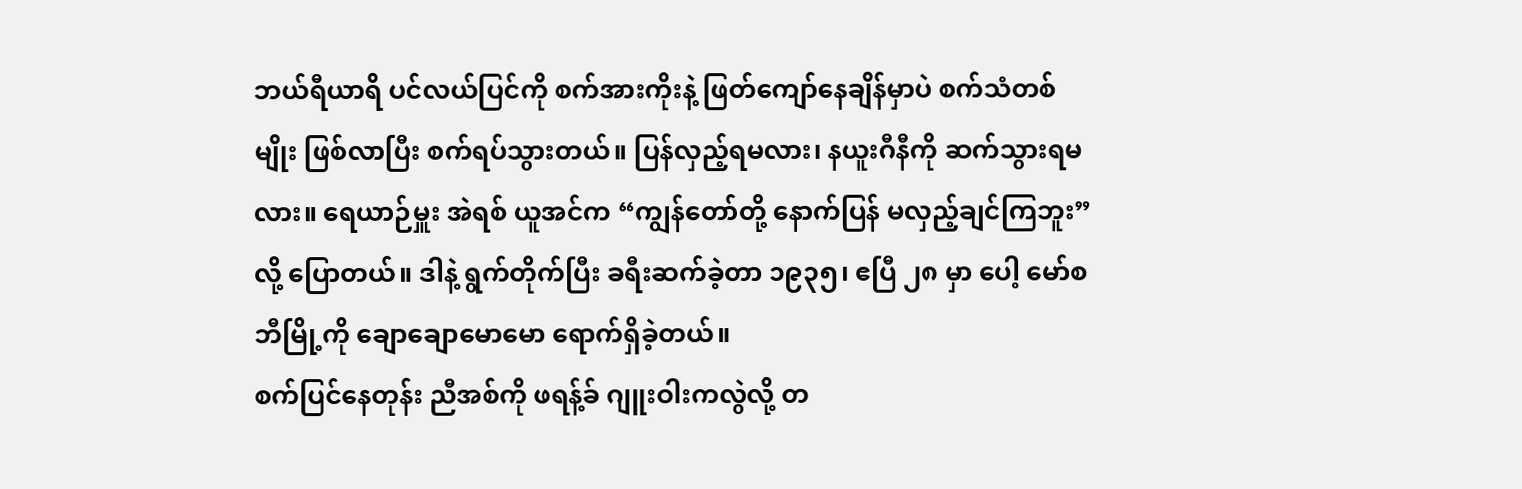ဘယ်ရီယာရိ ပင်လယ်ပြင်ကို စက်အားကိုးနဲ့ ဖြတ်ကျော်နေချိန်မှာပဲ စက်သံတစ်မျိုး ဖြစ်လာပြီး စက်ရပ်သွားတယ်။ ပြန်လှည့်ရမလား၊ နယူးဂီနီကို ဆက်သွားရမလား။ ရေယာဉ်မှူး အဲရစ် ယူအင်က “ကျွန်တော်တို့ နောက်ပြန် မလှည့်ချင်ကြဘူး” လို့ ပြောတယ်။ ဒါနဲ့ ရွက်တိုက်ပြီး ခရီးဆက်ခဲ့တာ ၁၉၃၅၊ ဧပြီ ၂၈ မှာ ပေါ့ မော်စဘီမြို့ကို ချောချောမောမော ရောက်ရှိခဲ့တယ်။
စက်ပြင်နေတုန်း ညီအစ်ကို ဖရန့်ခ် ဂျူးဝါးကလွဲလို့ တ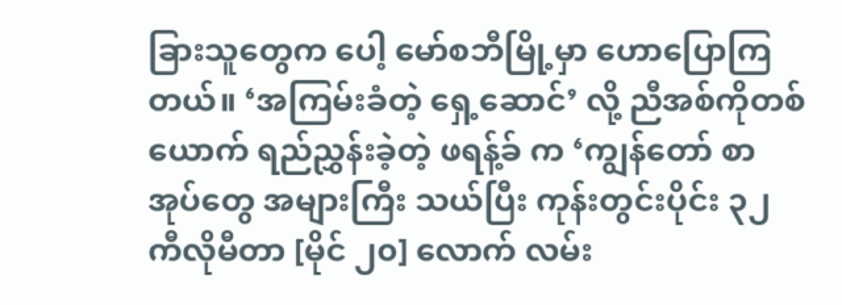ခြားသူတွေက ပေါ့ မော်စဘီမြို့မှာ ဟောပြောကြတယ်။ ‘အကြမ်းခံတဲ့ ရှေ့ဆောင်’ လို့ ညီအစ်ကိုတစ်ယောက် ရည်ညွှန်းခဲ့တဲ့ ဖရန့်ခ် က ‘ကျွန်တော် စာအုပ်တွေ အများကြီး သယ်ပြီး ကုန်းတွင်းပိုင်း ၃၂ ကီလိုမီတာ [မိုင် ၂၀] လောက် လမ်း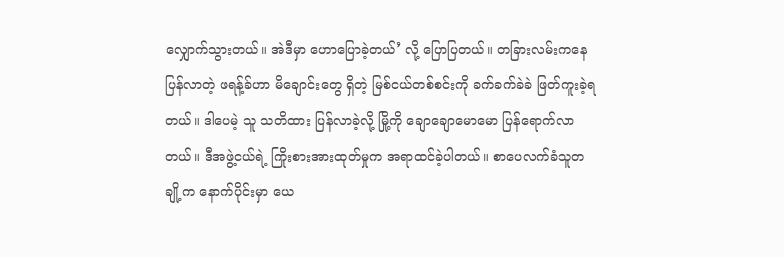လျှောက်သွားတယ်။ အဲဒီမှာ ဟောပြောခဲ့တယ်’ လို့ ပြောပြတယ်။ တခြားလမ်းကနေ ပြန်လာတဲ့ ဖရန့်ခ်ဟာ မိချောင်းတွေ ရှိတဲ့ မြစ်ငယ်တစ်စင်းကို ခက်ခက်ခဲခဲ ဖြတ်ကူးခဲ့ရတယ်။ ဒါပေမဲ့ သူ သတိထား ပြန်လာခဲ့လို့ မြို့ကို ချောချောမောမော ပြန်ရောက်လာတယ်။ ဒီအဖွဲ့ငယ်ရဲ့ ကြိုးစားအားထုတ်မှုက အရာထင်ခဲ့ပါတယ်။ စာပေလက်ခံသူတချို့က နောက်ပိုင်းမှာ ယေ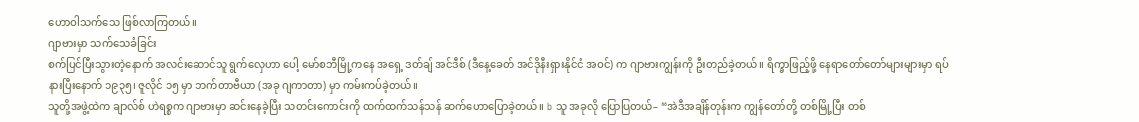ဟောဝါသက်သေ ဖြစ်လာကြတယ်။
ဂျာဗားမှာ သက်သေခံခြင်း
စက်ပြင်ပြီးသွားတဲ့နောက် အလင်းဆောင်သူ ရွက်လှေဟာ ပေါ့ မော်စဘီမြို့ကနေ အရှေ့ ဒတ်ချ် အင်ဒီစ် (ဒီနေ့ခေတ် အင်ဒိုနီးရှားနိုင်ငံ အဝင်) က ဂျာဗားကျွန်းကို ဦးတည်ခဲ့တယ်။ ရိက္ခာဖြည့်ဖို့ နေရာတော်တော်များများမှာ ရပ်နားပြီးနောက် ၁၉၃၅၊ ဇူလိုင် ၁၅ မှာ ဘက်တာဗီယာ (အခု ဂျကာတာ) မှာ ကမ်းကပ်ခဲ့တယ်။
သူတို့အဖွဲ့ထဲက ချာလ်စ် ဟဲရစ္စက ဂျာဗားမှာ ဆင်းနေခဲ့ပြီး သတင်းကောင်းကို ထက်ထက်သန်သန် ဆက်ဟောပြောခဲ့တယ်။ b သူ အခုလို ပြောပြတယ်– “အဲဒီအချိန်တုန်းက ကျွန်တော်တို့ တစ်မြို့ပြီး တစ်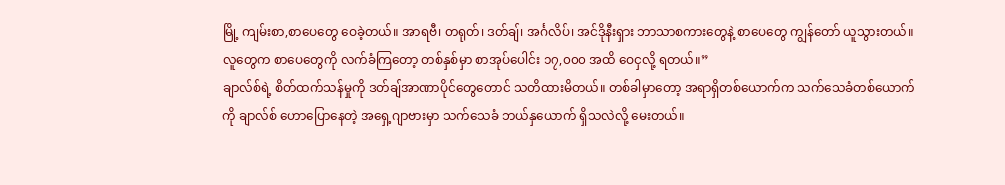မြို့ ကျမ်းစာ,စာပေတွေ ဝေခဲ့တယ်။ အာရဗီ၊ တရုတ်၊ ဒတ်ချ်၊ အင်္ဂလိပ်၊ အင်ဒိုနီးရှား ဘာသာစကားတွေနဲ့ စာပေတွေ ကျွန်တော် ယူသွားတယ်။ လူတွေက စာပေတွေကို လက်ခံကြတော့ တစ်နှစ်မှာ စာအုပ်ပေါင်း ၁၇,၀၀၀ အထိ ဝေငှလို့ ရတယ်။”
ချာလ်စ်ရဲ့ စိတ်ထက်သန်မှုကို ဒတ်ချ်အာဏာပိုင်တွေတောင် သတိထားမိတယ်။ တစ်ခါမှာတော့ အရာရှိတစ်ယောက်က သက်သေခံတစ်ယောက်ကို ချာလ်စ် ဟောပြောနေတဲ့ အရှေ့ဂျာဗားမှာ သက်သေခံ ဘယ်နှယောက် ရှိသလဲလို့ မေးတယ်။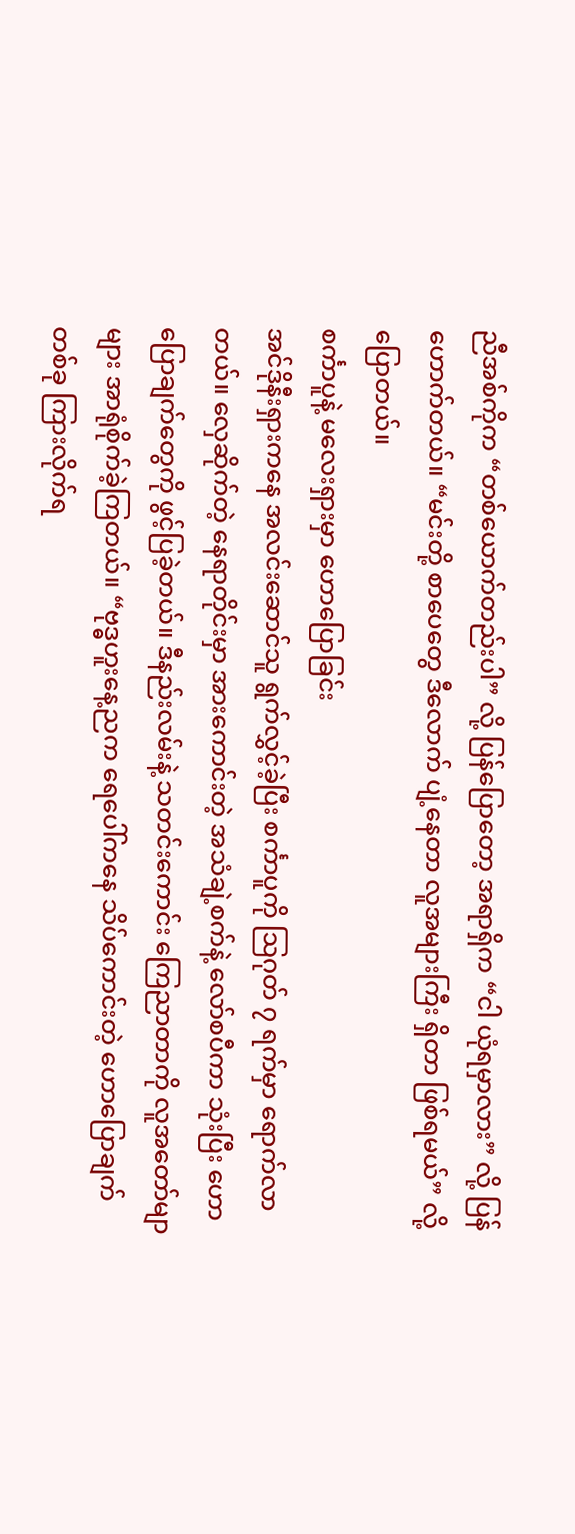ညီအစ်ကိုက “တစ်ယောက်တည်းပါ” လို့ ပြန်ပြောတော့ အရာရှိက “ငါ ယုံရမှာလား” လို့ ပြန်ဟောက်တယ်။ “မင်းတို့ စာပေတွေ ဒီလောက် ပျံ့နေတာ လူအများကြီး ရှိတာ ဖြစ်ရမယ်” လို့ ပြောတယ်။
စင်္ကာပူနဲ့ မလေးရှားမှာ ဟောပြောခြင်း
အင်ဒိုနီးရှားကနေ အလင်းဆောင်သူ ရွက်လွှင့်ခဲ့ပြီး စင်္ကာပူကို ဩဂုတ် ၇ ရက်မှာ ရောက်လာတယ်။ လှေဆိုက်တဲ့ နေရာတိုင်းမှာ အားကောင်းတဲ့ အသံချဲ့စက်နဲ့ လော်စပီကာ သုံးပြီး ဟောပြောချက်တွေကို ဖွင့်ပြခဲ့တယ်။ ဒီနည်းလမ်းနဲ့ သတင်းကောင်း ကြေညာတာကို လူအတော်မျာများ အာရုံစိုက်ခဲ့ကြတယ်။ “ဗုဒ္ဓဟူးနေ့ညက ရေပေါ်ကနေ သိပ်ကောင်းတဲ့ ဟောပြောချက်တစ်ခု ကြားလိုက်ရ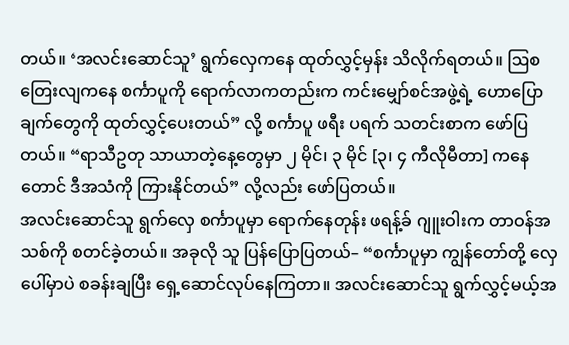တယ်။ ‘အလင်းဆောင်သူ’ ရွက်လှေကနေ ထုတ်လွှင့်မှန်း သိလိုက်ရတယ်။ ဩစတြေးလျကနေ စင်္ကာပူကို ရောက်လာကတည်းက ကင်းမျှော်စင်အဖွဲ့ရဲ့ ဟောပြောချက်တွေကို ထုတ်လွှင့်ပေးတယ်” လို့ စင်္ကာပူ ဖရီး ပရက် သတင်းစာက ဖော်ပြတယ်။ “ရာသီဥတု သာယာတဲ့နေ့တွေမှာ ၂ မိုင်၊ ၃ မိုင် [၃၊ ၄ ကီလိုမီတာ] ကနေတောင် ဒီအသံကို ကြားနိုင်တယ်” လို့လည်း ဖော်ပြတယ်။
အလင်းဆောင်သူ ရွက်လှေ စင်္ကာပူမှာ ရောက်နေတုန်း ဖရန့်ခ် ဂျူးဝါးက တာဝန်အသစ်ကို စတင်ခဲ့တယ်။ အခုလို သူ ပြန်ပြောပြတယ်– “စင်္ကာပူမှာ ကျွန်တော်တို့ လှေပေါ်မှာပဲ စခန်းချပြီး ရှေ့ဆောင်လုပ်နေကြတာ။ အလင်းဆောင်သူ ရွက်လွှင့်မယ့်အ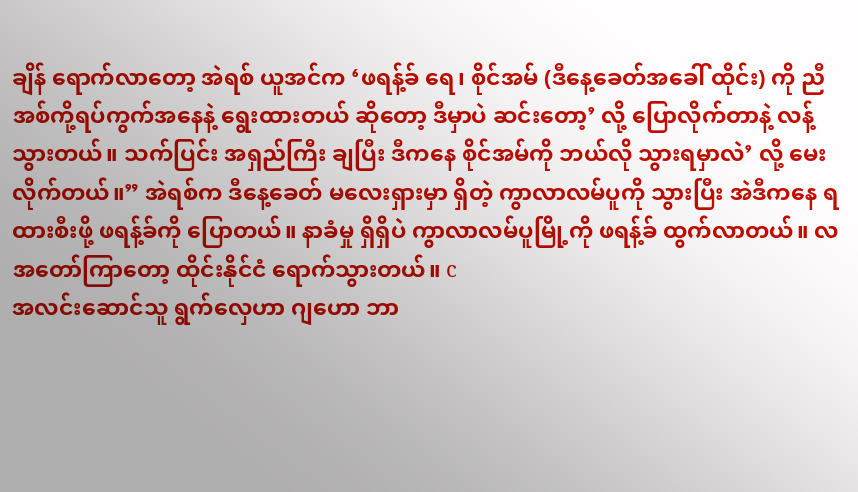ချိန် ရောက်လာတော့ အဲရစ် ယူအင်က ‘ဖရန့်ခ် ရေ၊ စိုင်အမ် (ဒီနေ့ခေတ်အခေါ် ထိုင်း) ကို ညီအစ်ကို့ရပ်ကွက်အနေနဲ့ ရွေးထားတယ် ဆိုတော့ ဒီမှာပဲ ဆင်းတော့’ လို့ ပြောလိုက်တာနဲ့ လန့်သွားတယ်။ သက်ပြင်း အရှည်ကြီး ချပြီး ဒီကနေ စိုင်အမ်ကို ဘယ်လို သွားရမှာလဲ’ လို့ မေးလိုက်တယ်။” အဲရစ်က ဒီနေ့ခေတ် မလေးရှားမှာ ရှိတဲ့ ကွာလာလမ်ပူကို သွားပြီး အဲဒီကနေ ရထားစီးဖို့ ဖရန့်ခ်ကို ပြောတယ်။ နာခံမှု ရှိရှိပဲ ကွာလာလမ်ပူမြို့ကို ဖရန့်ခ် ထွက်လာတယ်။ လအတော်ကြာတော့ ထိုင်းနိုင်ငံ ရောက်သွားတယ်။ c
အလင်းဆောင်သူ ရွက်လှေဟာ ဂျဟော ဘာ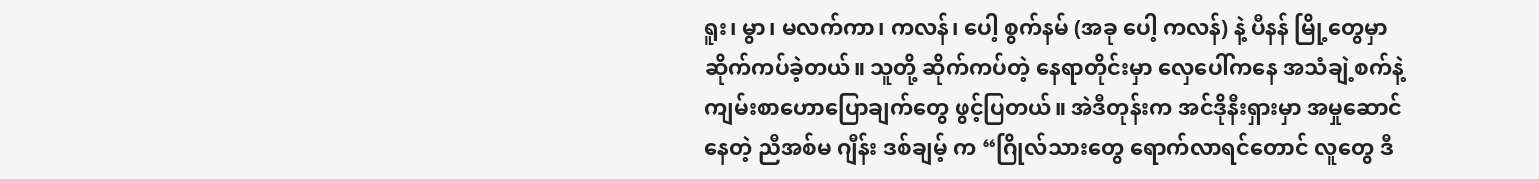ရူး၊ မွာ၊ မလက်ကာ၊ ကလန်၊ ပေါ့ စွက်နမ် (အခု ပေါ့ ကလန်) နဲ့ ပီနန် မြို့တွေမှာ ဆိုက်ကပ်ခဲ့တယ်။ သူတို့ ဆိုက်ကပ်တဲ့ နေရာတိုင်းမှာ လှေပေါ်ကနေ အသံချဲ့စက်နဲ့ ကျမ်းစာဟောပြောချက်တွေ ဖွင့်ပြတယ်။ အဲဒီတုန်းက အင်ဒိုနီးရှားမှာ အမှုဆောင်နေတဲ့ ညီအစ်မ ဂျီန်း ဒစ်ချမ့် က “ဂြိုလ်သားတွေ ရောက်လာရင်တောင် လူတွေ ဒီ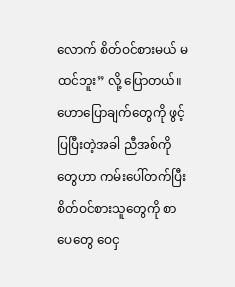လောက် စိတ်ဝင်စားမယ် မထင်ဘူး” လို့ ပြောတယ်။ ဟောပြောချက်တွေကို ဖွင့်ပြပြီးတဲ့အခါ ညီအစ်ကိုတွေဟာ ကမ်းပေါ်တက်ပြီး စိတ်ဝင်စားသူတွေကို စာပေတွေ ဝေငှ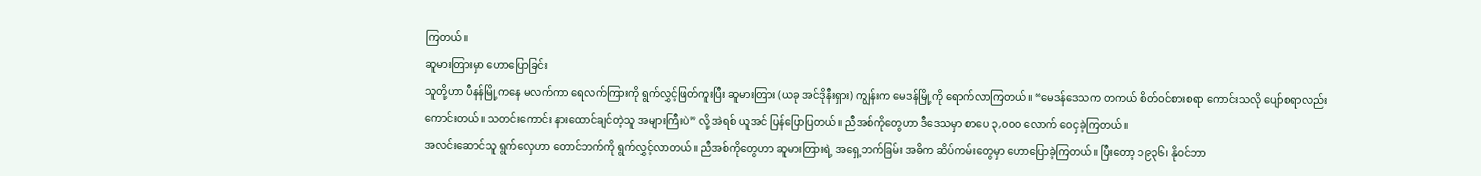ကြတယ်။
ဆူမားတြားမှာ ဟောပြောခြင်း
သူတို့ဟာ ပီနန်မြို့ကနေ မလက်ကာ ရေလက်ကြားကို ရွက်လွှင့်ဖြတ်ကူးပြီး ဆူမားတြား (ယခု အင်ဒိုနီးရှား) ကျွန်းက မေဒန်မြို့ကို ရောက်လာကြတယ်။ “မေဒန်ဒေသက တကယ် စိတ်ဝင်စားစရာ ကောင်းသလို ပျော်စရာလည်း ကောင်းတယ်။ သတင်းကောင်း နားထောင်ချင်တဲ့သူ အများကြီးပဲ” လို့ အဲရစ် ယူအင် ပြန်ပြောပြတယ်။ ညီအစ်ကိုတွေဟာ ဒီဒေသမှာ စာပေ ၃,၀၀၀ လောက် ဝေငှခဲ့ကြတယ်။
အလင်းဆောင်သူ ရွက်လှေဟာ တောင်ဘက်ကို ရွက်လွှင့်လာတယ်။ ညီအစ်ကိုတွေဟာ ဆူမားတြားရဲ့ အရှေ့ဘက်ခြမ်း အဓိက ဆိပ်ကမ်းတွေမှာ ဟောပြောခဲ့ကြတယ်။ ပြီးတော့ ၁၉၃၆၊ နိုဝင်ဘာ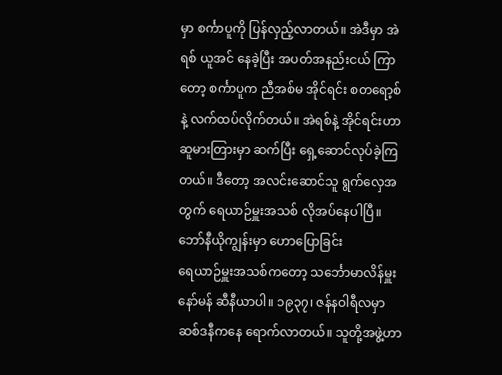မှာ စင်္ကာပူကို ပြန်လှည့်လာတယ်။ အဲဒီမှာ အဲရစ် ယူအင် နေခဲ့ပြီး အပတ်အနည်းငယ် ကြာတော့ စင်္ကာပူက ညီအစ်မ အိုင်ရင်း စတရော့စ်နဲ့ လက်ထပ်လိုက်တယ်။ အဲရစ်နဲ့ အိုင်ရင်းဟာ ဆူမားတြားမှာ ဆက်ပြီး ရှေ့ဆောင်လုပ်ခဲ့ကြတယ်။ ဒီတော့ အလင်းဆောင်သူ ရွက်လှေအတွက် ရေယာဉ်မှူးအသစ် လိုအပ်နေပါပြီ။
ဘော်နီယိုကျွန်းမှာ ဟောပြောခြင်း
ရေယာဉ်မှူးအသစ်ကတော့ သင်္ဘောမာလိန်မှူး နော်မန် ဆီနီယာပါ။ ၁၉၃၇၊ ဇန်နဝါရီလမှာ ဆစ်ဒနီကနေ ရောက်လာတယ်။ သူတို့အဖွဲ့ဟာ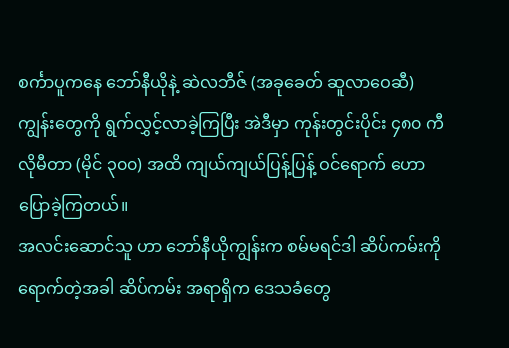စင်္ကာပူကနေ ဘော်နီယိုနဲ့ ဆဲလဘီဇ် (အခုခေတ် ဆူလာဝေဆီ) ကျွန်းတွေကို ရွက်လွှင့်လာခဲ့ကြပြီး အဲဒီမှာ ကုန်းတွင်းပိုင်း ၄၈၀ ကီလိုမီတာ (မိုင် ၃၀၀) အထိ ကျယ်ကျယ်ပြန့်ပြန့် ဝင်ရောက် ဟောပြောခဲ့ကြတယ်။
အလင်းဆောင်သူ ဟာ ဘော်နီယိုကျွန်းက စမ်မရင်ဒါ ဆိပ်ကမ်းကို ရောက်တဲ့အခါ ဆိပ်ကမ်း အရာရှိက ဒေသခံတွေ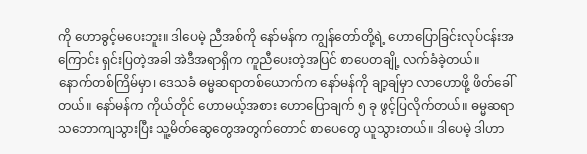ကို ဟောခွင့်မပေးဘူး။ ဒါပေမဲ့ ညီအစ်ကို နော်မန်က ကျွန်တော်တို့ရဲ့ ဟောပြောခြင်းလုပ်ငန်းအကြောင်း ရှင်းပြတဲ့အခါ အဲဒီအရာရှိက ကူညီပေးတဲ့အပြင် စာပေတချို့ လက်ခံခဲ့တယ်။
နောက်တစ်ကြိမ်မှာ၊ ဒေသခံ ဓမ္မဆရာတစ်ယောက်က နော်မန်ကို ချာ့ချ်မှာ လာဟောဖို့ ဖိတ်ခေါ်တယ်။ နော်မန်က ကိုယ်တိုင် ဟောမယ့်အစား ဟောပြောချက် ၅ ခု ဖွင့်ပြလိုက်တယ်။ ဓမ္မဆရာ သဘောကျသွားပြီး သူ့မိတ်ဆွေတွေအတွက်တောင် စာပေတွေ ယူသွားတယ်။ ဒါပေမဲ့ ဒါဟာ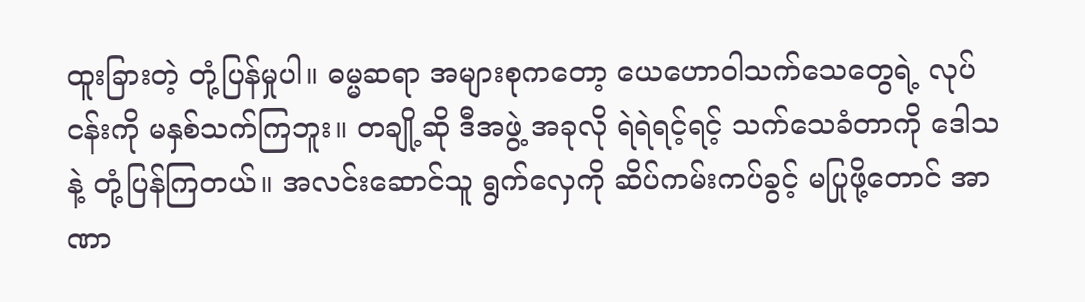ထူးခြားတဲ့ တုံ့ပြန်မှုပါ။ ဓမ္မဆရာ အများစုကတော့ ယေဟောဝါသက်သေတွေရဲ့ လုပ်ငန်းကို မနှစ်သက်ကြဘူး။ တချို့ဆို ဒီအဖွဲ့ အခုလို ရဲရဲရင့်ရင့် သက်သေခံတာကို ဒေါသနဲ့ တုံ့ပြန်ကြတယ်။ အလင်းဆောင်သူ ရွက်လှေကို ဆိပ်ကမ်းကပ်ခွင့် မပြုဖို့တောင် အာဏာ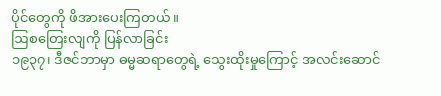ပိုင်တွေကို ဖိအားပေးကြတယ်။
ဩစတြေးလျကို ပြန်လာခြင်း
၁၉၃၇၊ ဒီဇင်ဘာမှာ ဓမ္မဆရာတွေရဲ့ သွေးထိုးမှုကြောင့် အလင်းဆောင်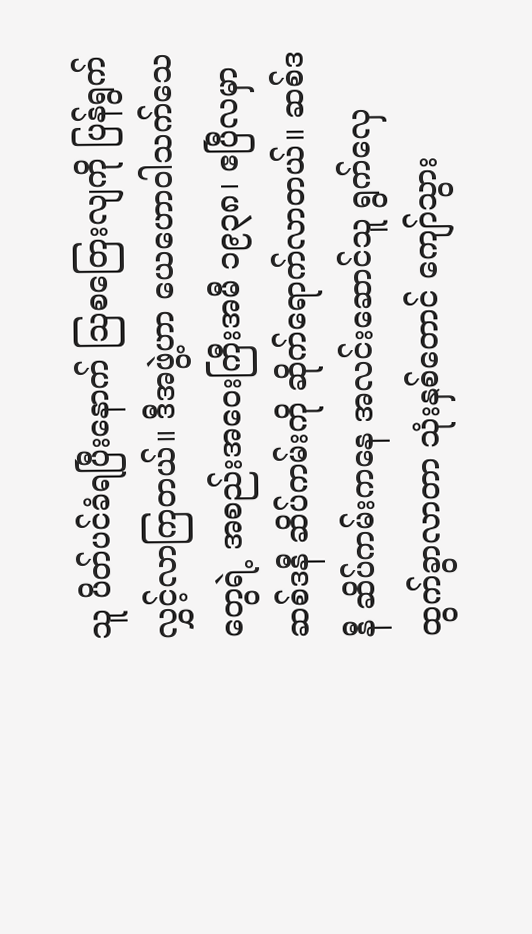သူ ပိတ်ပင်ခံရပြီးနောက် ဩစတြေးလျကို ပြန်ရွက်လွှင့်လာကြတယ်။ ဒီအဖွဲ့ဟာ ယေဟောဝါသက်သေတွေရဲ့ အစည်းအဝေးကြီးအမီ ၁၉၃၈၊ ဧပြီလမှာ ဆစ်ဒနီ ဆိပ်ကမ်းကို ဆိုက်ရောက်လာတယ်။ ဆစ်ဒနီ ဆိပ်ကမ်းကနေ အလင်းဆောင်သူ ရွက်လှေ ထွက်ခွာလာတာ သုံးနှစ်တောင် ကျော်သွား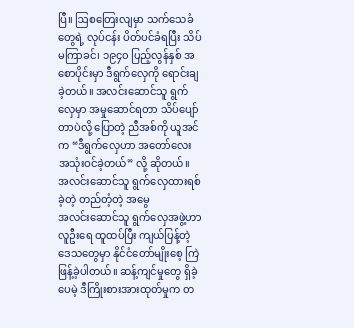ပြီ။ ဩစတြေးလျမှာ သက်သေခံတွေရဲ့ လုပ်ငန်း ပိတ်ပင်ခံရပြီး သိပ်မကြာခင်၊ ၁၉၄၀ ပြည့်လွန်နှစ် အစောပိုင်းမှာ ဒီရွက်လှေကို ရောင်းချခဲ့တယ်။ အလင်းဆောင်သူ ရွက်လှေမှာ အမှုဆောင်ရတာ သိပ်ပျော်တာပဲလို့ ပြောတဲ့ ညီအစ်ကို ယူအင်က “ဒီရွက်လှေဟာ အတော်လေး အသုံးဝင်ခဲ့တယ်” လို့ ဆိုတယ်။
အလင်းဆောင်သူ ရွက်လှေထားရစ်ခဲ့တဲ့ တည်တံ့တဲ့ အမွေ
အလင်းဆောင်သူ ရွက်လှေအဖွဲ့ဟာ လူဦးရေ ထူထပ်ပြီး ကျယ်ပြန့်တဲ့ ဒေသတွေမှာ နိုင်ငံတော်မျိုးစေ့ ကြဲဖြန့်ခဲ့ပါတယ်။ ဆန့်ကျင်မှုတွေ ရှိခဲ့ပေမဲ့ ဒီကြိုးစားအားထုတ်မှုက တ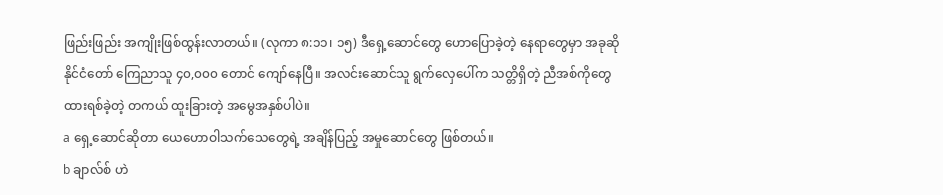ဖြည်းဖြည်း အကျိုးဖြစ်ထွန်းလာတယ်။ (လုကာ ၈:၁၁၊ ၁၅) ဒီရှေ့ဆောင်တွေ ဟောပြောခဲ့တဲ့ နေရာတွေမှာ အခုဆို နိုင်ငံတော် ကြေညာသူ ၄၀,၀၀၀ တောင် ကျော်နေပြီ။ အလင်းဆောင်သူ ရွက်လှေပေါ်က သတ္တိရှိတဲ့ ညီအစ်ကိုတွေ ထားရစ်ခဲ့တဲ့ တကယ် ထူးခြားတဲ့ အမွေအနှစ်ပါပဲ။
a ရှေ့ဆောင်ဆိုတာ ယေဟောဝါသက်သေတွေရဲ့ အချိန်ပြည့် အမှုဆောင်တွေ ဖြစ်တယ်။
b ချာလ်စ် ဟဲ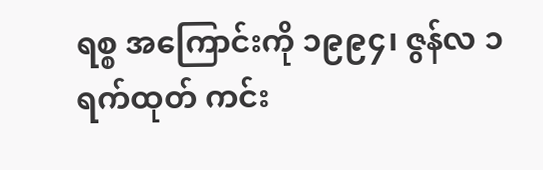ရစ္စ အကြောင်းကို ၁၉၉၄၊ ဇွန်လ ၁ ရက်ထုတ် ကင်း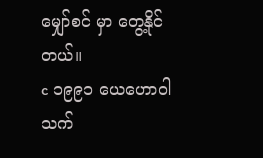မျှော်စင် မှာ တွေ့နိုင်တယ်။
c ၁၉၉၁ ယေဟောဝါသက်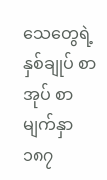သေတွေရဲ့ နှစ်ချုပ် စာအုပ် စာမျက်နှာ ၁၈၇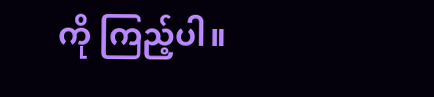ကို ကြည့်ပါ။